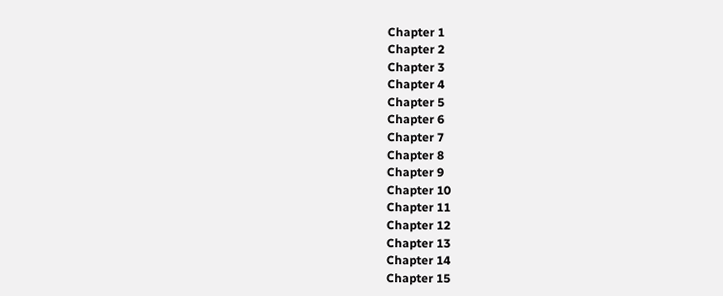Chapter 1
Chapter 2
Chapter 3
Chapter 4
Chapter 5
Chapter 6
Chapter 7
Chapter 8
Chapter 9
Chapter 10
Chapter 11
Chapter 12
Chapter 13
Chapter 14
Chapter 15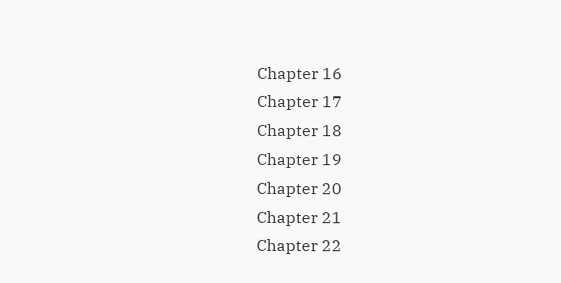Chapter 16
Chapter 17
Chapter 18
Chapter 19
Chapter 20
Chapter 21
Chapter 22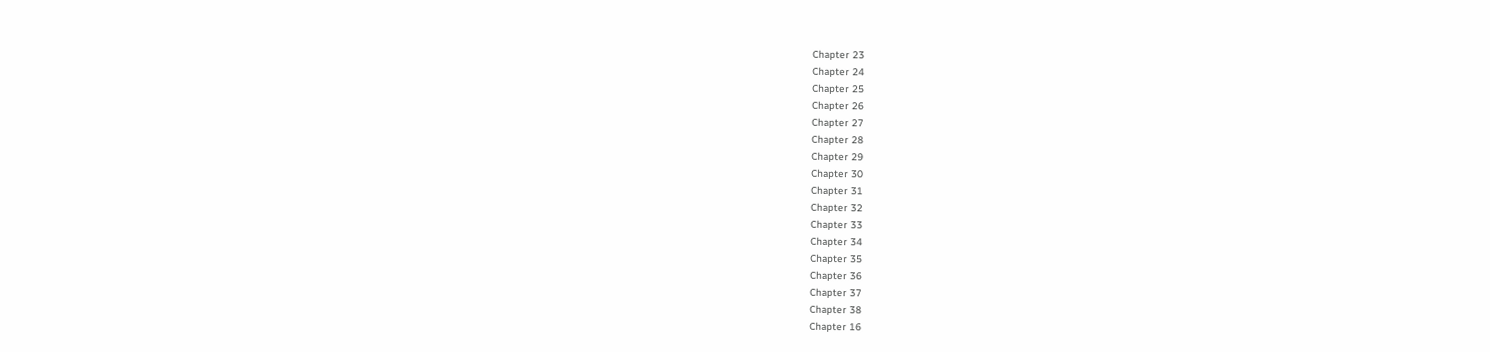Chapter 23
Chapter 24
Chapter 25
Chapter 26
Chapter 27
Chapter 28
Chapter 29
Chapter 30
Chapter 31
Chapter 32
Chapter 33
Chapter 34
Chapter 35
Chapter 36
Chapter 37
Chapter 38
Chapter 16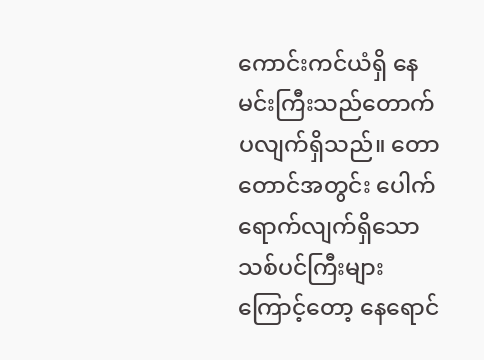ကောင်းကင်ယံရှိ နေမင်းကြီးသည်တောက်ပလျက်ရှိသည်။ တောတောင်အတွင်း ပေါက်ရောက်လျက်ရှိသော သစ်ပင်ကြီးများကြောင့်တော့ နေရောင်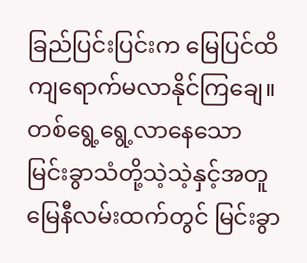ခြည်ပြင်းပြင်းက မြေပြင်ထိကျရောက်မလာနိုင်ကြချေ။ တစ်ရွေ့ရွေ့လာနေသော မြင်းခွာသံတို့သဲ့သဲ့နှင့်အတူ မြေနီလမ်းထက်တွင် မြင်းခွာ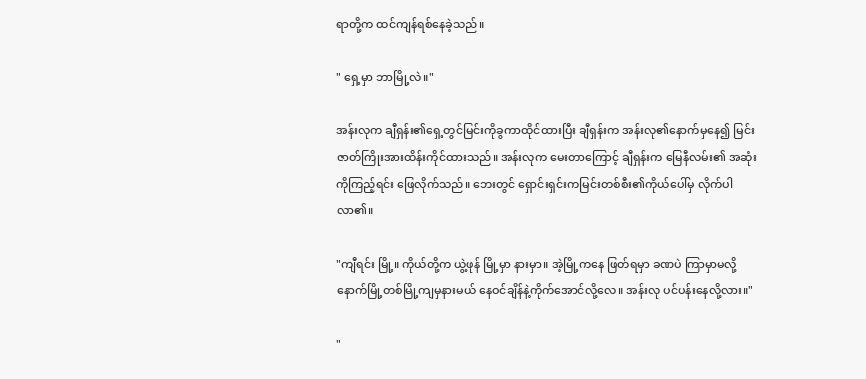ရာတို့က ထင်ကျန်ရစ်နေခဲ့သည်။

" ရှေ့မှာ ဘာမြို့လဲ။"

အန်းလုက ချီရှန်း၏ရှေ့တွင်မြင်းကိုခွကာထိုင်ထားပြီး ချီရှန်းက အန်းလု၏နောက်မှနေ၍ မြင်းဇာတ်ကြိုးအားထိန်းကိုင်ထားသည်။ အန်းလုက မေးတာကြောင့် ချီရှန်းက မြေနီလမ်း၏ အဆုံးကိုကြည့်ရင်း ဖြေလိုက်သည်။ ဘေးတွင် ရှောင်းရှင်းကမြင်းတစ်စီး၏ကိုယ်ပေါ်မှ လိုက်ပါလာ၏။

"ကျီရင်း မြို့။ ကိုယ်တို့က ယွဲ့ဖုန် မြို့မှာ နားမှာ။ အဲ့မြို့ကနေ ဖြတ်ရမှာ ခဏပဲ ကြာမှာမလို့ နောက်မြို့တစ်မြို့ကျမှနားမယ် နေဝင်ချိန်နဲ့ကိုက်အောင်လို့လေ။ အန်းလု ပင်ပန်းနေလို့လား။"

"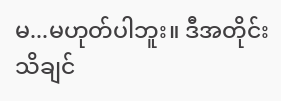မ...မဟုတ်ပါဘူး။ ဒီအတိုင်းသိချင်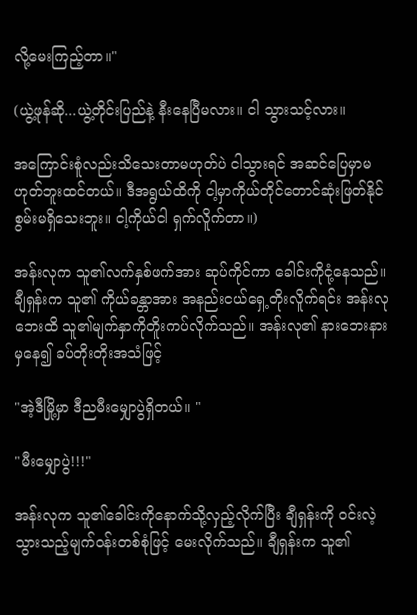လို့မေးကြည့်တာ။"

(ယွဲ့ဖုန်ဆို...ယွဲ့တိုင်းပြည်နဲ့ နီးနေပြီမလား။ ငါ သွားသင့်လား။

အကြောင်းစူံလည်းသိသေးတာမဟုတ်ပဲ ငါသွားရင် အဆင်ပြေမှာမဟုတ်ဘူးထင်တယ်။ ဒီအရွယ်ထိကို ငါ့မှာကိုယ်တိုင်တောင်ဆုံးဖြတ်နိုင်စွမ်းမရှိသေးဘူး။ ငါ့ကိုယ်ငါ ရှက်လိူက်တာ။)

အန်းလုက သူ၏လက်နှစ်ဖက်အား ဆုပ်ကိုင်ကာ ခေါင်းကိုငုံ့နေသည်။ ချီရှန်းက သူ၏ ကိုယ်ခန္တာအား အနည်းငယ်ရှေ့တိုးလိူက်ရင်း အန်းလုဘေးထိ သူ၏မျက်နှာကိုတိူးကပ်လိုက်သည်။ အန်းလု၏ နားဘေးနားမှနေ၍ ခပ်တိုးတိုးအသံဖြင့်

"အဲ့ဒီမြို့မှာ ဒီညမီးမျှောပွဲရှိတယ်။ "

"မီးမျှောပွဲ!!!"

အန်းလုက သူ၏ခေါင်းကိုနောက်သို့လှည့်လိုက်ပြီး ချီရှန်းကို ဝင်းလဲ့သွားသည့်မျက်ဝန်းတစ်စုံဖြင့် မေးလိုက်သည်။ ချီရှန်းက သူ၏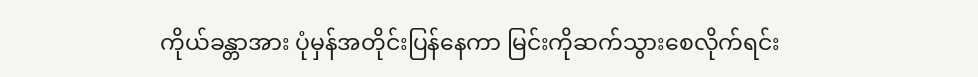ကိုယ်ခန္တာအား ပုံမှန်အတိုင်းပြန်နေကာ မြင်းကိုဆက်သွားစေလိုက်ရင်း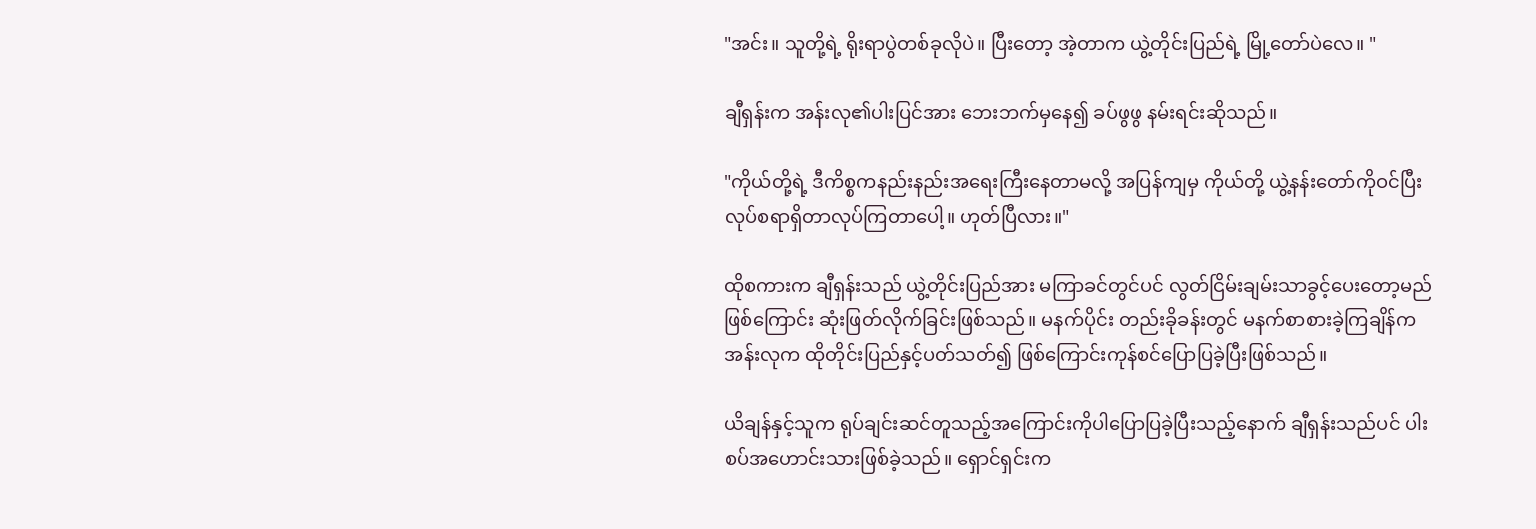"အင်း။ သူတို့ရဲ့ ရိုးရာပွဲတစ်ခုလိုပဲ။ ပြီးတော့ အဲ့တာက ယွဲ့တိုင်းပြည်ရဲ့ မြို့တော်ပဲလေ။ "

ချီရှန်းက အန်းလု၏ပါးပြင်အား ဘေးဘက်မှနေ၍ ခပ်ဖွဖွ နမ်းရင်းဆိုသည်။

"ကိုယ်တို့ရဲ့ ဒီကိစ္စကနည်းနည်းအရေးကြီးနေတာမလို့ အပြန်ကျမှ ကိုယ်တို့ ယွဲ့နန်းတော်ကိုဝင်ပြီး လုပ်စရာရှိတာလုပ်ကြတာပေါ့။ ဟုတ်ပြီလား။"

ထိုစကားက ချီရှန်းသည် ယွဲ့တိုင်းပြည်အား မကြာခင်တွင်ပင် လွတ်ငြိမ်းချမ်းသာခွင့်ပေးတော့မည်ဖြစ်ကြောင်း ဆုံးဖြတ်လိုက်ခြင်းဖြစ်သည်။ မနက်ပိုင်း တည်းခိုခန်းတွင် မနက်စာစားခဲ့ကြချိန်က အန်းလုက ထိုတိုင်းပြည်နှင့်ပတ်သတ်၍ ဖြစ်ကြောင်းကုန်စင်ပြောပြခဲ့ပြီးဖြစ်သည်။

ယိချန်နှင့်သူက ရုပ်ချင်းဆင်တူသည့်အကြောင်းကိုပါပြောပြခဲ့ပြီးသည့်နောက် ချီရှန်းသည်ပင် ပါးစပ်အဟောင်းသားဖြစ်ခဲ့သည်။ ရှောင်ရှင်းက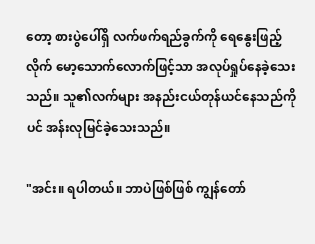တော့ စားပွဲပေါ်ရှိ လက်ဖက်ရည်ခွက်ကို ရေနွေးဖြည့်လိုက် မော့သောက်လောက်ဖြင့်သာ အလုပ်ရှုပ်နေခဲ့သေးသည်။ သူ၏လက်များ အနည်းငယ်တုန်ယင်နေသည်ကိုပင် အန်းလုမြင်ခဲ့သေးသည်။

"အင်း။ ရပါတယ်။ ဘာပဲဖြစ်ဖြစ် ကျွန်တော်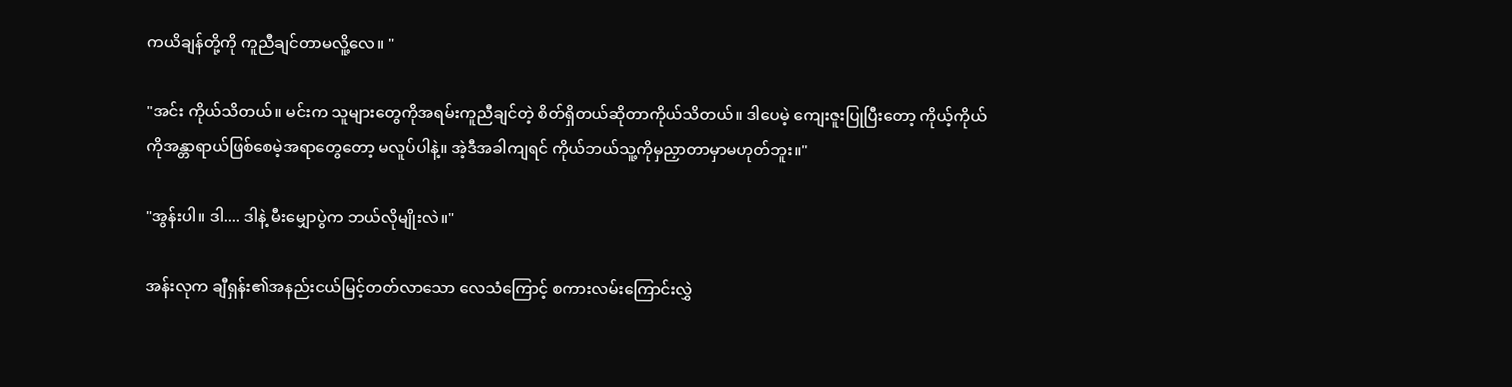ကယိချန်တို့ကို ကူညီချင်တာမလိူ့လေ။ "

"အင်း ကိုယ်သိတယ်။ မင်းက သူများတွေကိုအရမ်းကူညီချင်တဲ့ စိတ်ရှိတယ်ဆိုတာကိုယ်သိတယ်။ ဒါပေမဲ့ ကျေးဇူးပြုပြီးတော့ ကိုယ့်ကိုယ်ကိုအန္တာရာယ်ဖြစ်စေမဲ့အရာတွေတော့ မလူပ်ပါနဲ့။ အဲ့ဒီအခါကျရင် ကိုယ်ဘယ်သူ့ကိုမှညှာတာမှာမဟုတ်ဘူး။"

"အွန်းပါ။ ဒါ.... ဒါနဲ့ မီးမျှောပွဲက ဘယ်လိုမျိုးလဲ။"

အန်းလုက ချီရှန်း၏အနည်းငယ်မြင့်တတ်လာသော လေသံကြောင့် စကားလမ်းကြောင်းလွှဲ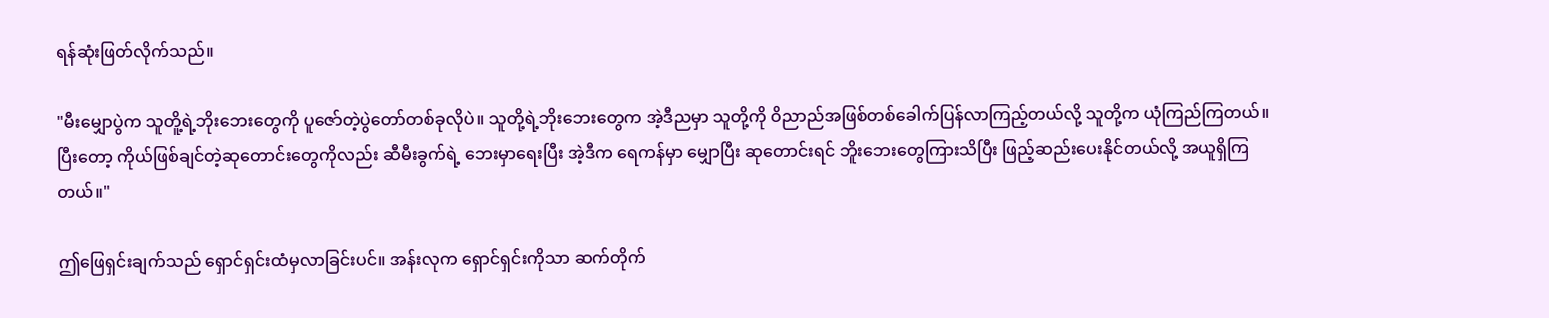ရန်ဆုံးဖြတ်လိုက်သည်။

"မီးမျှောပွဲက သူတိူ့ရဲ့ဘိုးဘေးတွေကို ပူဇော်တဲ့ပွဲတော်တစ်ခုလိုပဲ။ သူတို့ရဲ့ဘိုးဘေးတွေက အဲ့ဒီညမှာ သူတို့ကို ဝိညာည်အဖြစ်တစ်ခေါက်ပြန်လာကြည့်တယ်လို့ သူတို့က ယုံကြည်ကြတယ်။ ပြီးတော့ ကိုယ်ဖြစ်ချင်တဲ့ဆုတောင်းတွေကိုလည်း ဆီမီးခွက်ရဲ့ ဘေးမှာရေးပြီး အဲ့ဒီက ရေကန်မှာ မျှောပြီး ဆုတောင်းရင် ဘိူးဘေးတွေကြားသိပြီး ဖြည့်ဆည်းပေးနိုင်တယ်လို့ အယူရှိကြတယ်။"

ဤဖြေရှင်းချက်သည် ရှောင်ရှင်းထံမှလာခြင်းပင်။ အန်းလုက ရှောင်ရှင်းကိုသာ ဆက်တိုက်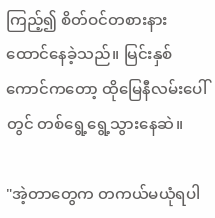ကြည့်၍ စိတ်ဝင်တစားနားထောင်နေခဲ့သည်။ မြင်းနှစ်ကောင်ကတော့ ထိုမြေနီလမ်းပေါ်တွင် တစ်ရွေ့ရွေ့သွားနေဆဲ။

"အဲ့တာတွေက တကယ်မယုံရပါ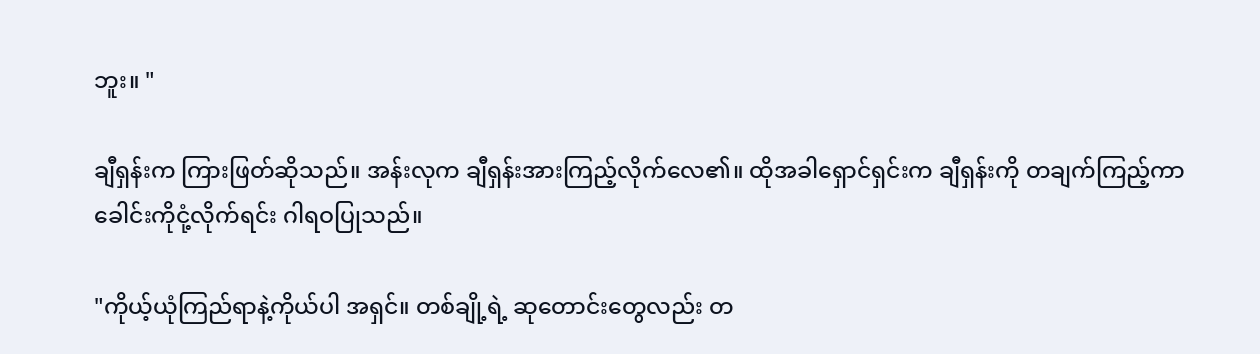ဘူး။ "

ချီရှန်းက ကြားဖြတ်ဆိုသည်။ အန်းလုက ချီရှန်းအားကြည့်လိုက်လေ၏။ ထိုအခါရှောင်ရှင်းက ချီရှန်းကို တချက်ကြည့်ကာ ခေါင်းကိုငုံ့လိုက်ရင်း ဂါရဝပြုသည်။

"ကိုယ့်ယုံကြည်ရာနဲ့ကိုယ်ပါ အရှင်။ တစ်ချို့ရဲ့ ဆုတောင်းတွေလည်း တ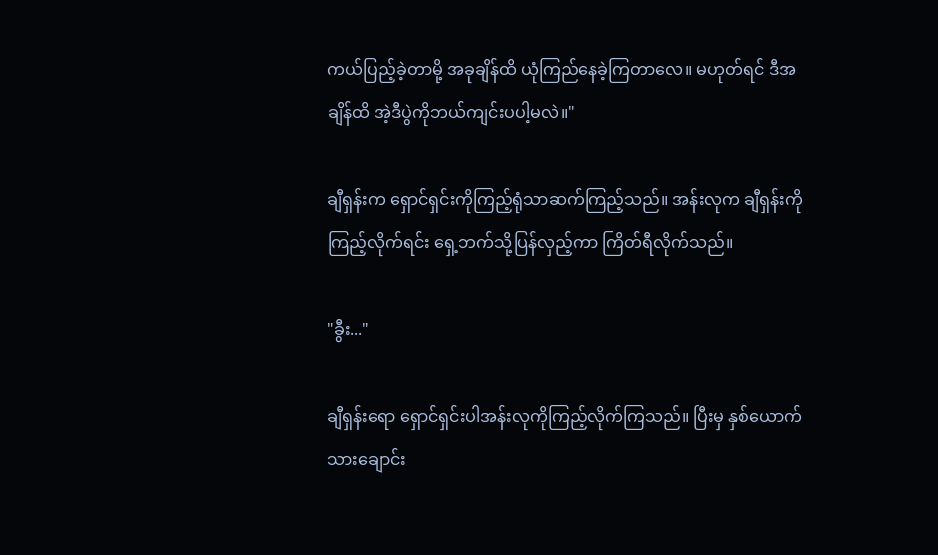ကယ်ပြည့်ခဲ့တာမို့ အခုချိန်ထိ ယုံကြည်နေခဲ့ကြတာလေ။ မဟုတ်ရင် ဒီအချိန်ထိ အဲ့ဒီပွဲကိုဘယ်ကျင်းပပါ့မလဲ။"

ချီရှန်းက ရှောင်ရှင်းကိုကြည့်ရုံသာဆက်ကြည့်သည်။ အန်းလုက ချီရှန်းကိုကြည့်လိုက်ရင်း ရှေ့ဘက်သို့ပြန်လှည့်ကာ ကြိတ်ရီလိုက်သည်။

"ခွီး..."

ချီရှန်းရော ရှောင်ရှင်းပါအန်းလုကိုကြည့်လိုက်ကြသည်။ ပြီးမှ နှစ်ယောက်သားချောင်း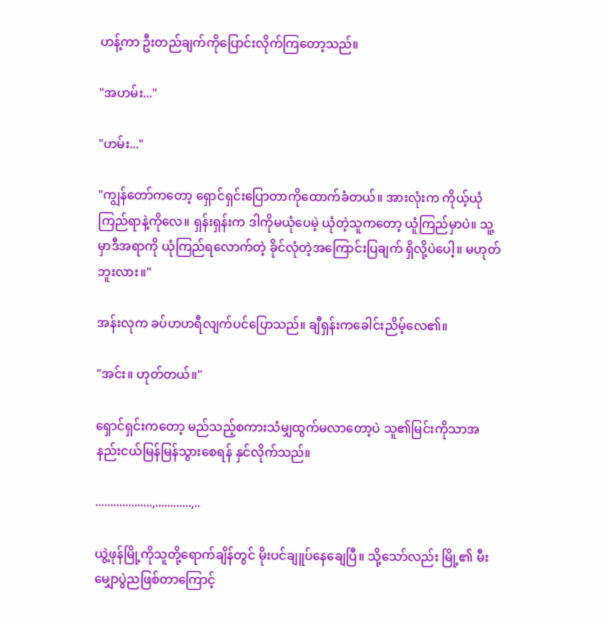ဟန့်ကာ ဦးတည်ချက်ကိုပြောင်းလိုက်ကြတော့သည်။

"အဟမ်း..."

"ဟမ်း..."

"ကျွန်တော်ကတော့ ရှောင်ရှင်းပြောတာကိုထောက်ခံတယ်။ အားလုံးက ကိုယ့်ယုံကြည်ရာနဲ့ကိုလေ။ ရှန်းရှန်းက ဒါကိုမယုံပေမဲ့ ယုံတဲ့သူကတော့ ယူံကြည်မှာပဲ။ သူ့မှာဒီအရာကို ယုံကြည်ရလောက်တဲ့ ခိုင်လုံတဲ့အကြောင်းပြချက် ရှိလို့ပဲပေါ့။ မဟုတ်ဘူးလား။"

အန်းလုက ခပ်ဟဟရီလျက်ပင်ပြောသည်။ ချီရှန်းကခေါင်းညိမ့်လေ၏။

"အင်း။ ဟုတ်တယ်။"

ရှောင်ရှင်းကတော့ မည်သည့်စကားသံမျှထွက်မလာတော့ပဲ သူ၏မြင်းကိုသာအနည်းငယ်မြန်မြန်သွားစေရန် နှင်လိုက်သည်။

...................,............,..

ယွဲ့ဖုန်မြို့ကိုသူတို့ရောက်ချိန်တွင် မိုးပင်ချူပ်နေချေပြီ။ သို့သော်လည်း မြို့၏ မီးမျှောပွဲညဖြစ်တာကြောင့်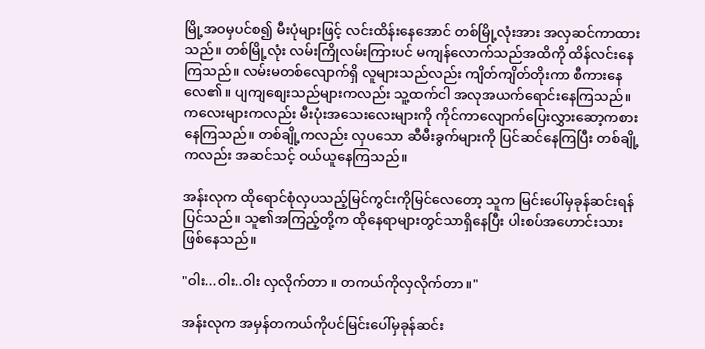မြို့အဝမှပင်စ၍ မီးပုံများဖြင့် လင်းထိန်းနေအောင် တစ်မြို့လုံးအား အလှဆင်ကာထားသည်။ တစ်မြို့လုံး လမ်းကြိုလမ်းကြားပင် မကျန်လောက်သည်အထိကို ထိန်လင်းနေကြသည်။ လမ်းမတစ်လျောက်ရှိ လူများသည်လည်း ကျိတ်ကျိတ်တိုးကာ စီကားနေလေ၏။ ပျကျစျေးသည်များကလည်း သူ့ထက်ငါ အလုအယက်ရောင်းနေကြသည်။ ကလေးများကလည်း မီးပုံးအသေးလေးများကို ကိုင်ကာလျောက်ပြေးလွှားဆော့ကစားနေကြသည်။ တစ်ချို့ကလည်း လှပသော ဆီမီးခွက်များကို ပြင်ဆင်နေကြပြီး တစ်ချို့ကလည်း အဆင်သင့် ဝယ်ယူနေကြသည်။

အန်းလုက ထိုရောင်စုံလှပသည့်မြင်ကွင်းကိုမြင်လေတော့ သူက မြင်းပေါ်မှခုန်ဆင်းရန်ပြင်သည်။ သူ၏အကြည့်တို့က ထိုနေရာများတွင်သာရှိနေပြီး ပါးစပ်အဟောင်းသားဖြစ်နေသည်။

"ဝါး...ဝါး..ဝါး လှလိုက်တာ ။ တကယ်ကိုလှလိုက်တာ။"

အန်းလုက အမှန်တကယ်ကိုပင်မြင်းပေါ်မှခုန်ဆင်း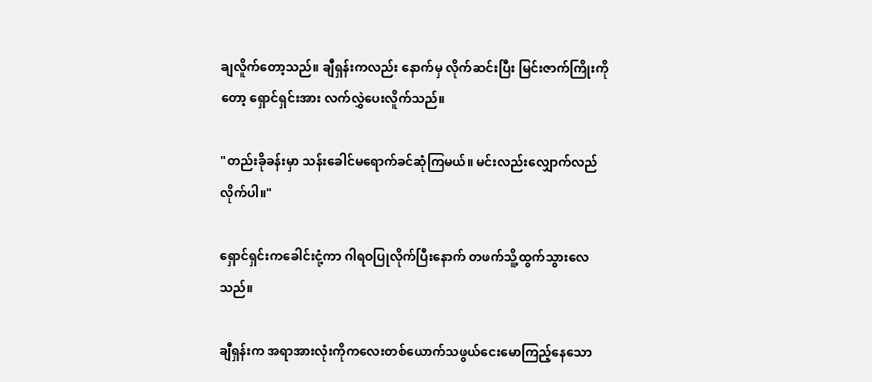ချလိူက်တော့သည်။ ချီရှန်းကလည်း နောက်မှ လိုက်ဆင်းပြီး မြင်းဇာက်ကြိုးကိုတော့ ရှောင်ရှင်းအား လက်လွှဲပေးလိူက်သည်။

"တည်းခိုခန်းမှာ သန်းခေါင်မရောက်ခင်ဆုံကြမယ်။ မင်းလည်းလျှောက်လည်လိုက်ပါ။"

ရှောင်ရှင်းကခေါင်းငုံ့ကာ ဂါရဝပြုလိုက်ပြီးနောက် တဖက်သိူ့ထွက်သွားလေသည်။

ချီရှန်းက အရာအားလုံးကိုကလေးတစ်ယောက်သဖွယ်ငေးမောကြည့်နေသော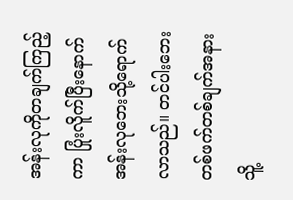အန်းလုကိုတချက်ကြည့်ကာ ပြုံးလိူက်ပြီးနောက် အန်းလုဘေးသို့ရောက်လာသည်။ တင်ပါးဘေးတစ်ဖက်တစ်ချက်အနားသိူ့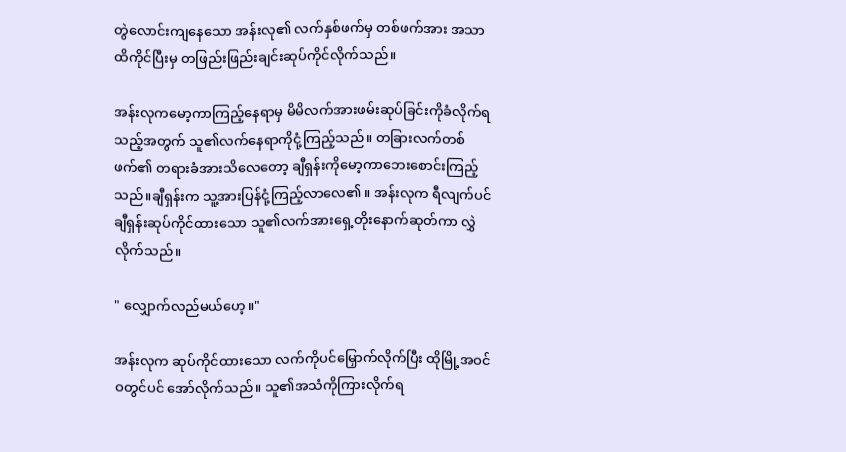တွဲလောင်းကျနေသော အန်းလု၏ လက်နှစ်ဖက်မှ တစ်ဖက်အား အသာ ထိကိုင်ပြီးမှ တဖြည်းဖြည်းချင်းဆုပ်ကိုင်လိုက်သည်။

အန်းလုကမော့ကာကြည့်နေရာမှ မိမိလက်အားဖမ်းဆုပ်ခြင်းကိုခံလိုက်ရသည့်အတွက် သူ၏လက်နေရာကိုငုံ့ကြည့်သည်။ တခြားလက်တစ်ဖက်၏ တရားခံအားသိလေတော့ ချီရှန်းကိုမော့ကာဘေးစောင်းကြည့်သည်။ချီရှန်းက သူ့အားပြန်ငုံ့ကြည့်လာလေ၏။ အန်းလုက ရီလျက်ပင် ချီရှန်းဆုပ်ကိုင်ထားသော သူ၏လက်အားရှေ့တိုးနောက်ဆုတ်ကာ လွှဲလိုက်သည်။

" လျှောက်လည်မယ်ဟေ့။"

အန်းလုက ဆုပ်ကိုင်ထားသော လက်ကိုပင်မြှောက်လိုက်ပြီး ထိုမြို့အဝင်ဝတွင်ပင် အော်လိုက်သည်။ သူ၏အသံကိုကြားလိုက်ရ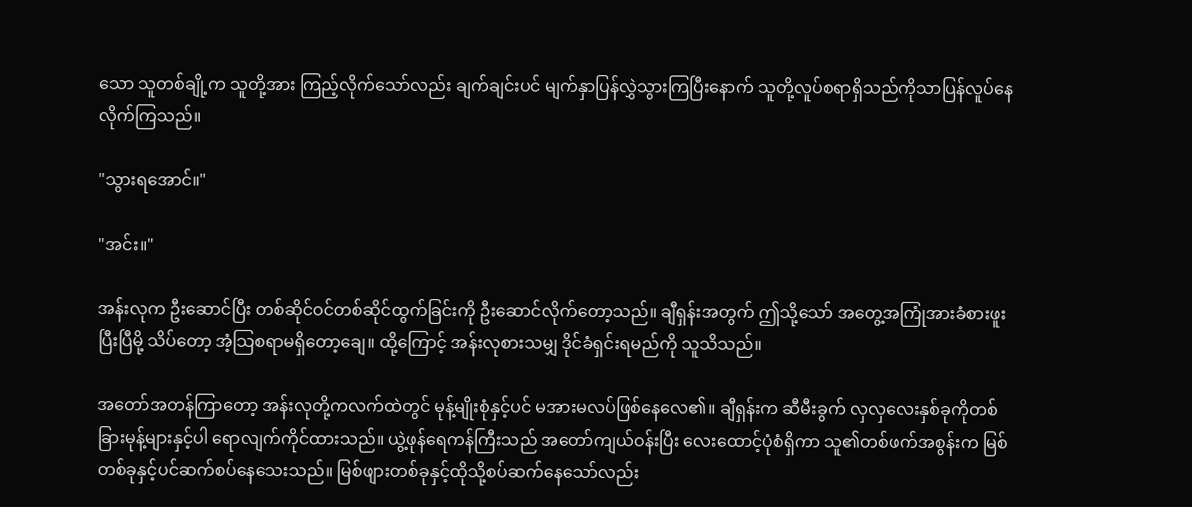သော သူတစ်ချို့က သူတို့အား ကြည့်လိုက်သော်လည်း ချက်ချင်းပင် မျက်နှာပြန်လွှဲသွားကြပြီးနောက် သူတို့လူပ်စရာရှိသည်ကိုသာပြန်လူပ်နေလိုက်ကြသည်။

"သွားရအောင်။"

"အင်း။"

အန်းလုက ဦးဆောင်ပြီး တစ်ဆိုင်ဝင်တစ်ဆိုင်ထွက်ခြင်းကို ဦးဆောင်လိုက်တော့သည်။ ချီရှန်းအတွက် ဤသို့သော် အတွေ့အကြုံအားခံစားဖူးပြီးပြီမို့ သိပ်တော့ အံ့သြစရာမရှိတော့ချေ။ ထို့ကြောင့် အန်းလုစားသမျှ ဒိုင်ခံရှင်းရမည်ကို သူသိသည်။

အတော်အတန်ကြာတော့ အန်းလုတို့ကလက်ထဲတွင် မုန့်မျိုးစုံနှင့်ပင် မအားမလပ်ဖြစ်နေလေ၏။ ချီရှန်းက ဆီမီးခွက် လှလှလေးနှစ်ခုကိုတစ်ခြားမုန့်များနှင့်ပါ ရောလျက်ကိုင်ထားသည်။ ယွဲ့ဖုန်ရေကန်ကြီးသည် အတော်ကျယ်ဝန်းပြီး လေးထောင့်ပုံစံရှိကာ သူ၏တစ်ဖက်အစွန်းက မြစ်တစ်ခုနှင့်ပင်ဆက်စပ်နေသေးသည်။ မြစ်ဖျားတစ်ခုနှင့်ထိုသို့စပ်ဆက်နေသော်လည်း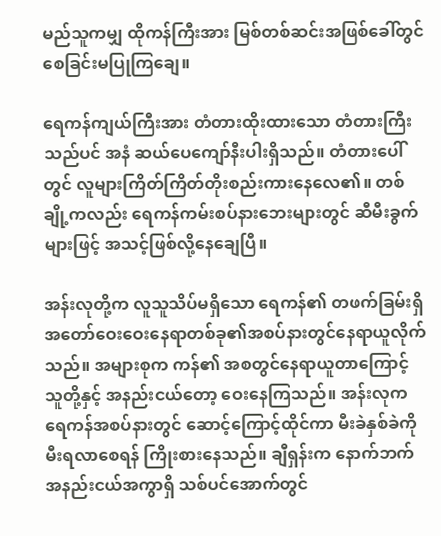မည်သူကမျှ ထိုကန်ကြီးအား မြစ်တစ်ဆင်းအဖြစ်ခေါ်တွင်စေခြင်းမပြုကြချေ။

ရေကန်ကျယ်ကြီးအား တံတားထိုးထားသော တံတားကြီးသည်ပင် အနံ ဆယ်ပေကျော်နီးပါးရှိသည်။ တံတားပေါ်တွင် လူများကြိတ်ကြိတ်တိုးစည်းကားနေလေ၏။ တစ်ချို့ကလည်း ရေကန်ကမ်းစပ်နားဘေးများတွင် ဆီမီးခွက်များဖြင့် အသင့်ဖြစ်လို့နေချေပြီ။

အန်းလုတို့က လူသူသိပ်မရှိသော ရေကန်၏ တဖက်ခြမ်းရှိ အတော်ဝေးဝေးနေရာတစ်ခု၏အစပ်နားတွင်နေရာယူလိုက်သည်။ အများစုက ကန်၏ အစတွင်နေရာယူတာကြောင့် သူတို့နှင့် အနည်းငယ်တော့ ဝေးနေကြသည်။ အန်းလုက ရေကန်အစပ်နားတွင် ဆောင့်ကြောင့်ထိုင်ကာ မီးခဲနှစ်ခဲကို မီးရလာစေရန် ကြိုးစားနေသည်။ ချီရှန်းက နောက်ဘက်အနည်းငယ်အကွာရှိ သစ်ပင်အောက်တွင်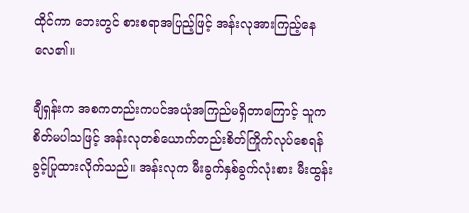ထိုင်ကာ ဘေးတွင် စားစရာအပြည့်ဖြင့် အန်းလုအားကြည့်နေလေ၏။

ချီရှန်းက အစကတည်းကပင်အယုံအကြည်မရှိတာကြောင့် သူကစိတ်မပါသဖြင့် အန်းလုတစ်ယောက်တည်းစိတ်ကြိုက်လုပ်စေရန် ခွင့်ပြုထားလိုက်သည်။ အန်းလုက မီးခွက်နှစ်ခွက်လုံးစား မီးထွန်း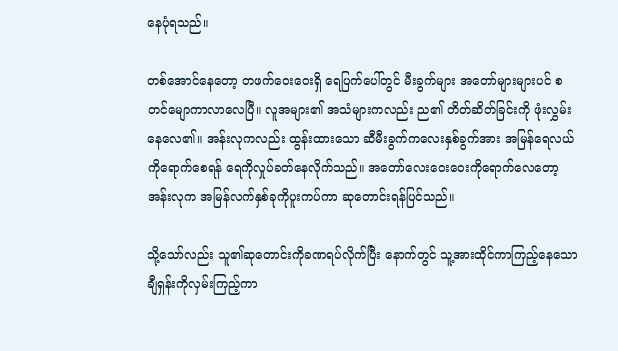နေပုံရသည်။

တစ်အောင်နေတော့ တဖက်ဝေးဝေးရှိ ရေပြက်ပေါ်တွင် မီးခွက်များ အတော်များများပင် စတင်မျောကာလာလေပြီ။ လူအများ၏ အသံများကလည်း ည၏ တိတ်ဆိတ်ခြင်းကို ဖုံးလွှမ်းနေလေ၏။ အန်းလုကလည်း ထွန်းထားသော ဆီမီးခွက်ကလေးနှစ်ခွက်အား အမြန်ရေလယ်ကိုရောက်စေရန် ရေကိုလှုပ်ခတ်နေလိုက်သည်။ အတော်လေးဝေးဝေးကိုရောက်လေတော့ အန်းလုက အမြန်လက်နှစ်ခုကိုပူးကပ်ကာ ဆုတောင်းရန်ပြင်သည်။

သို့သော်လည်း သူ၏ဆုတောင်းကိုခဏရပ်လိုက်ပြီး နောက်တွင် သူ့အားထိုင်ကာကြည့်နေသော ချီရှန်းကိုလှမ်းကြည့်ကာ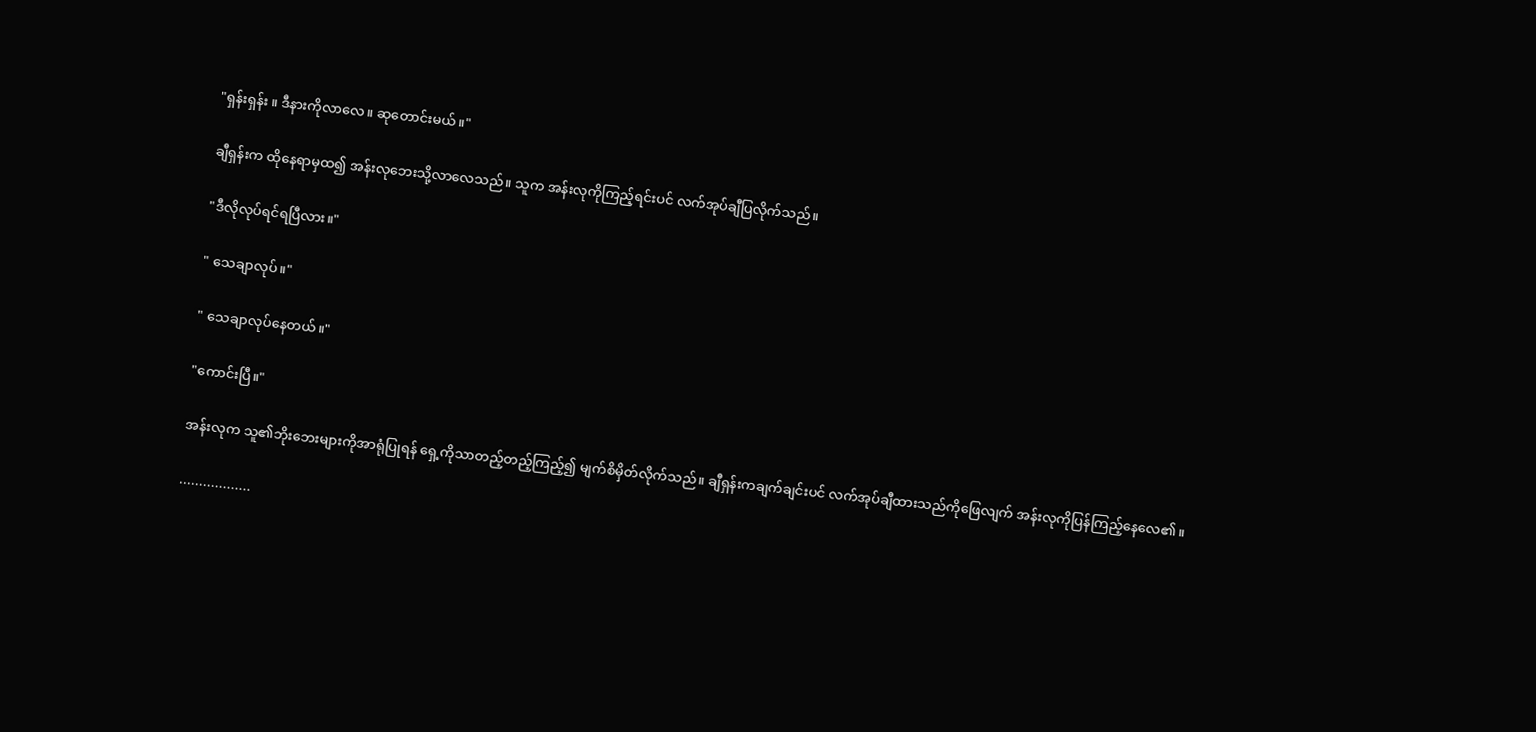"ရှန်းရှန်း ။ ဒီနားကိုလာလေ။ ဆုတောင်းမယ်။"

ချီရှန်းက ထိုနေရာမှထ၍ အန်းလုဘေးသို့လာလေသည်။ သူက အန်းလုကိုကြည့်ရင်းပင် လက်အုပ်ချီပြလိုက်သည်။

"ဒီလိုလုပ်ရင်ရပြီလား။"

" သေချာလုပ်။"

" သေချာလုပ်နေတယ်။"

"ကောင်းပြီ။"

အန်းလုက သူ၏ဘိုးဘေးများကိုအာရုံပြုရန် ရှေ့ကိုသာတည့်တည့်ကြည့်၍ မျက်စိမှိတ်လိုက်သည်။ ချီရှန်းကချက်ချင်းပင် လက်အုပ်ချီထားသည်ကိုဖြေလျက် အန်းလုကိုပြန်ကြည့်နေလေ၏။

..................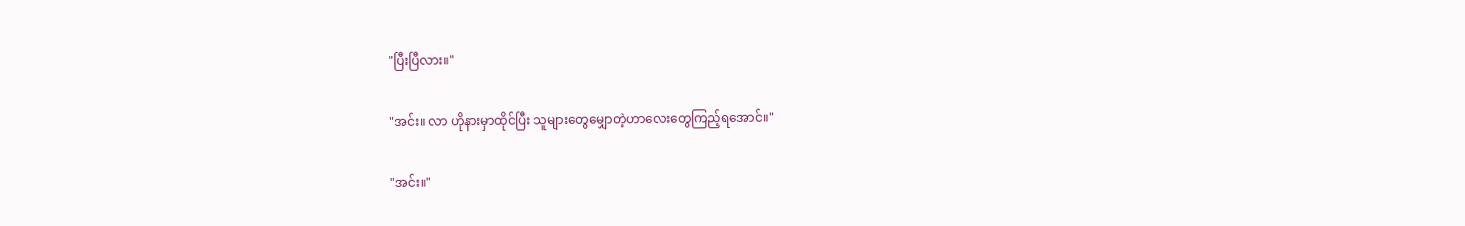"ပြီးပြီလား။"

"အင်း။ လာ ဟိုနားမှာထိုင်ပြီး သူများတွေမျှောတဲ့ဟာလေးတွေကြည့်ရအောင်။"

"အင်း။"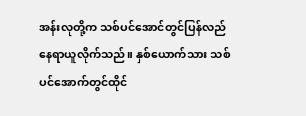အန်းလုတို့က သစ်ပင်အောင်တွင်ပြန်လည်နေရာယူလိုက်သည်။ နှစ်ယောက်သား သစ်ပင်အောက်တွင်ထိုင်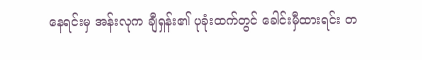နေရင်းမှ အန်းလုက ချီရှန်း၏ ပုခုံးထက်တွင် ခေါင်းမှီထားရင်း တ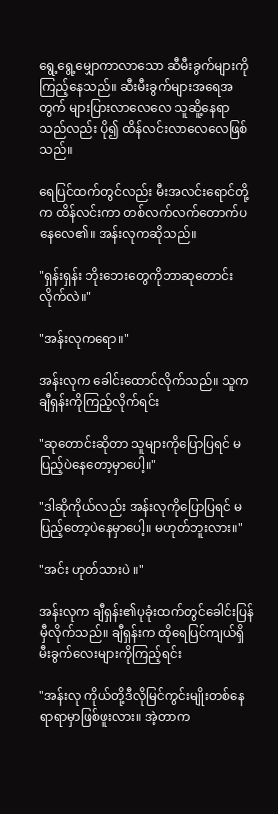ရွေ့ရွေ့မျှောကာလာသော ဆီမီးခွက်များကိုကြည့်နေသည်။ ဆီးမီးခွက်များအရေအတွက် များပြားလာလေလေ သူဆိူ့နေရာသည်လည်း ပို၍ ထိန်လင်းလာလေလေဖြစ်သည်။

ရေပြင်ထက်တွင်လည်း မီးအလင်းရောင်တို့က ထိန်လင်းကာ တစ်လက်လက်တောက်ပနေလေ၏။ အန်းလုကဆိုသည်။

"ရှန်းရှန်း ဘိုးဘေးတွေကိုဘာဆုတောင်းလိုက်လဲ။"

"အန်းလုကရော။"

အန်းလုက ခေါင်းထောင်လိုက်သည်။ သူကချီရှန်းကိုကြည့်လိုက်ရင်း

"ဆုတောင်းဆိုတာ သူများကိုပြောပြရင် မပြည့်ပဲနေတော့မှာပေါ့။"

"ဒါဆိုကိုယ်လည်း အန်းလုကိုပြောပြရင် မပြည့်တော့ပဲနေမှာပေါ့။ မဟုတ်ဘူးလား။"

"အင်း ဟုတ်သားပဲ ။"

အန်းလုက ချီရှန်း၏ပုခုံးထက်တွင်ခေါင်းပြန်မှီလိုက်သည်။ ချီရှန်းက ထိုရေပြင်ကျယ်ရှိ မီးခွက်လေးများကိုကြည့်ရင်း

"အန်းလု ကိုယ်တို့ဒီလိုမြင်ကွင်းမျိုးတစ်နေရာရာမှာဖြစ်ဖူးလား။ အဲ့တာက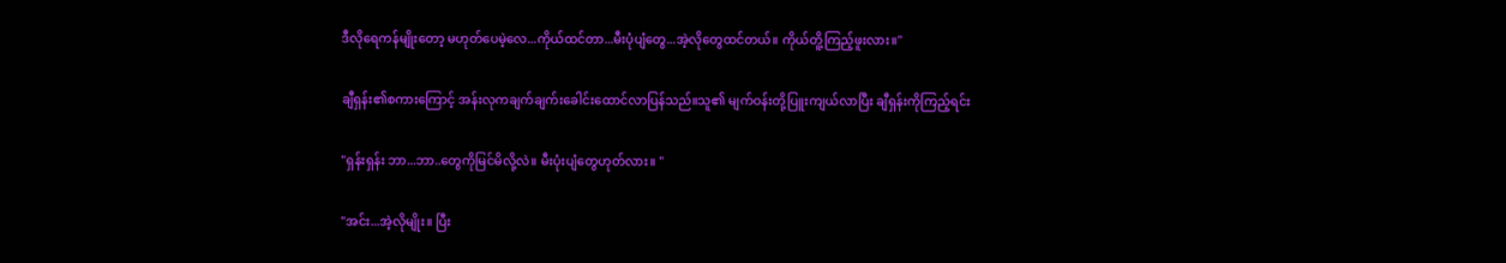ဒီလိုရေကန်မျိုးတော့ မဟုတ်ပေမဲ့လေ...ကိုယ်ထင်တာ...မီးပုံပျံတွေ...အဲ့လိုတွေထင်တယ်။ ကိုယ်တိူ့ကြည့်ဖူးလား။"

ချီရှန်း၏စကားကြောင့် အန်းလုကချက်ချက်းခေါင်းထောင်လာပြန်သည်။သူ၏ မျက်ဝန်းတို့ပြူးကျယ်လာပြီး ချီရှန်းကိုကြည့်ရင်း

"ရှန်းရှန်း ဘာ...ဘာ..တွေကိုမြင်မိလို့လဲ။ မီးပုံးပျံတွေဟုတ်လား။ "

"အင်း...အဲ့လိုမျိုး။ ပြီး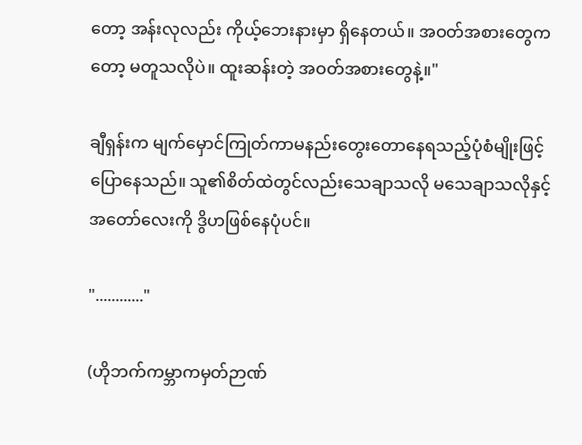တော့ အန်းလုလည်း ကိုယ့်ဘေးနားမှာ ရှိနေတယ်။ အဝတ်အစားတွေကတော့ မတူသလိုပဲ။ ထူးဆန်းတဲ့ အဝတ်အစားတွေနဲ့။"

ချီရှန်းက မျက်မှောင်ကြုတ်ကာမနည်းတွေးတောနေရသည့်ပုံစံမျိုးဖြင့်ပြောနေသည်။ သူ၏စိတ်ထဲတွင်လည်းသေချာသလို မသေချာသလိုနှင့်အတော်လေးကို ဒွိဟဖြစ်နေပုံပင်။

"............"

(ဟိုဘက်ကမ္ဘာကမှတ်ဉာဏ်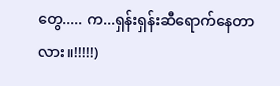တွေ..... က...ရှန်းရှန်းဆီရောက်နေတာလား။!!!!!)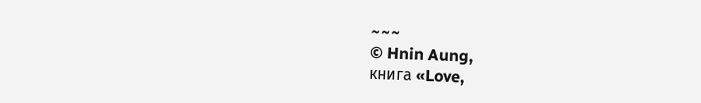~~~
© Hnin Aung,
книга «Love,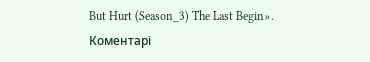But Hurt (Season_3) The Last Begin».
Коментарі